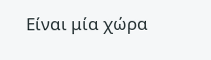Είναι μία χώρα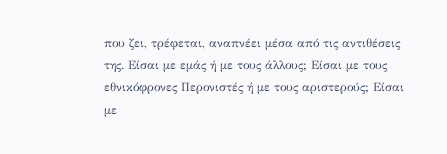που ζει, τρέφεται, αναπνέει μέσα από τις αντιθέσεις της. Είσαι με εμάς ή με τους άλλους; Είσαι με τους εθνικόφρονες Περονιστές ή με τους αριστερούς; Είσαι με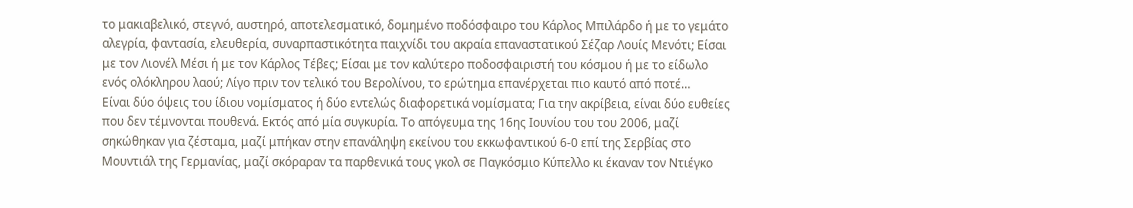το μακιαβελικό, στεγνό, αυστηρό, αποτελεσματικό, δομημένο ποδόσφαιρο του Κάρλος Μπιλάρδο ή με το γεμάτο αλεγρία, φαντασία, ελευθερία, συναρπαστικότητα παιχνίδι του ακραία επαναστατικού Σέζαρ Λουίς Μενότι; Είσαι με τον Λιονέλ Μέσι ή με τον Κάρλος Τέβες; Είσαι με τον καλύτερο ποδοσφαιριστή του κόσμου ή με το είδωλο ενός ολόκληρου λαού; Λίγο πριν τον τελικό του Βερολίνου, το ερώτημα επανέρχεται πιο καυτό από ποτέ…
Είναι δύο όψεις του ίδιου νομίσματος ή δύο εντελώς διαφορετικά νομίσματα; Για την ακρίβεια, είναι δύο ευθείες που δεν τέμνονται πουθενά. Εκτός από μία συγκυρία. Το απόγευμα της 16ης Ιουνίου του του 2006, μαζί σηκώθηκαν για ζέσταμα, μαζί μπήκαν στην επανάληψη εκείνου του εκκωφαντικού 6-0 επί της Σερβίας στο Μουντιάλ της Γερμανίας, μαζί σκόραραν τα παρθενικά τους γκολ σε Παγκόσμιο Κύπελλο κι έκαναν τον Ντιέγκο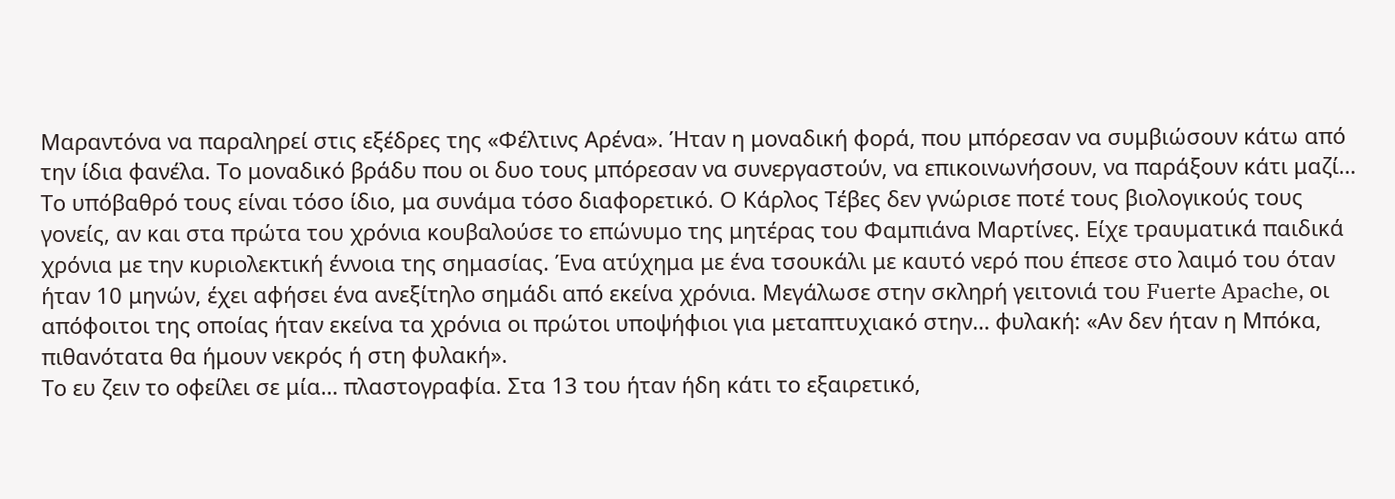Μαραντόνα να παραληρεί στις εξέδρες της «Φέλτινς Αρένα». Ήταν η μοναδική φορά, που μπόρεσαν να συμβιώσουν κάτω από την ίδια φανέλα. Το μοναδικό βράδυ που οι δυο τους μπόρεσαν να συνεργαστούν, να επικοινωνήσουν, να παράξουν κάτι μαζί…
Το υπόβαθρό τους είναι τόσο ίδιο, μα συνάμα τόσο διαφορετικό. Ο Κάρλος Τέβες δεν γνώρισε ποτέ τους βιολογικούς τους γονείς, αν και στα πρώτα του χρόνια κουβαλούσε το επώνυμο της μητέρας του Φαμπιάνα Μαρτίνες. Είχε τραυματικά παιδικά χρόνια με την κυριολεκτική έννοια της σημασίας. Ένα ατύχημα με ένα τσουκάλι με καυτό νερό που έπεσε στο λαιμό του όταν ήταν 10 μηνών, έχει αφήσει ένα ανεξίτηλο σημάδι από εκείνα χρόνια. Μεγάλωσε στην σκληρή γειτονιά του Fuerte Apache, οι απόφοιτοι της οποίας ήταν εκείνα τα χρόνια οι πρώτοι υποψήφιοι για μεταπτυχιακό στην… φυλακή: «Αν δεν ήταν η Μπόκα, πιθανότατα θα ήμουν νεκρός ή στη φυλακή».
Το ευ ζειν το οφείλει σε μία… πλαστογραφία. Στα 13 του ήταν ήδη κάτι το εξαιρετικό,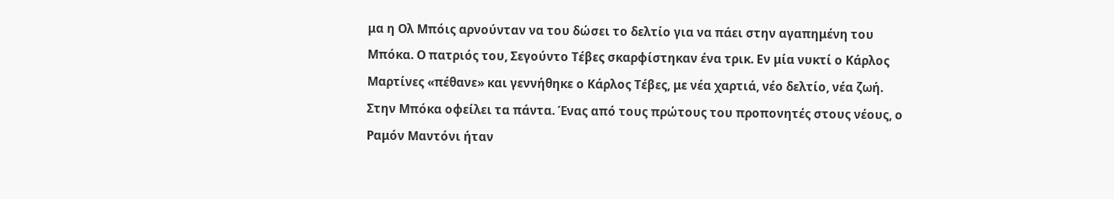μα η Ολ Μπόις αρνούνταν να του δώσει το δελτίο για να πάει στην αγαπημένη του Μπόκα. Ο πατριός του, Σεγούντο Τέβες σκαρφίστηκαν ένα τρικ. Εν μία νυκτί ο Κάρλος Μαρτίνες «πέθανε» και γεννήθηκε ο Κάρλος Τέβες, με νέα χαρτιά, νέο δελτίο, νέα ζωή. Στην Μπόκα οφείλει τα πάντα. Ένας από τους πρώτους του προπονητές στους νέους, ο Ραμόν Μαντόνι ήταν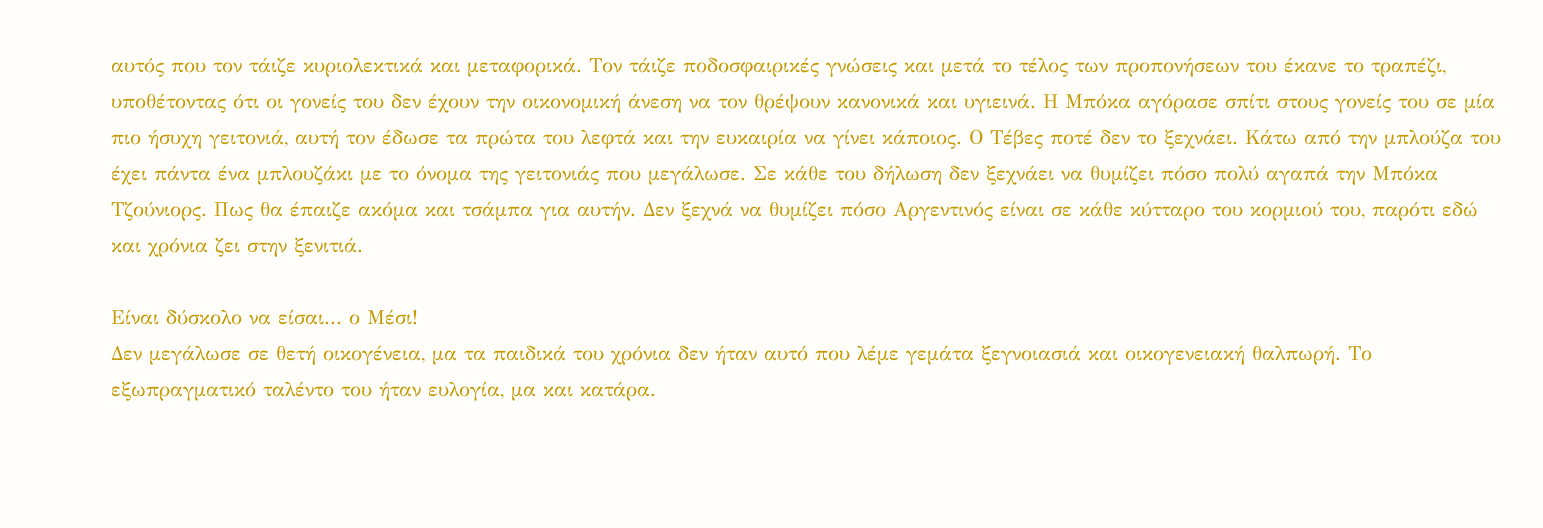αυτός που τον τάιζε κυριολεκτικά και μεταφορικά. Τον τάιζε ποδοσφαιρικές γνώσεις και μετά το τέλος των προπονήσεων του έκανε το τραπέζι, υποθέτοντας ότι οι γονείς του δεν έχουν την οικονομική άνεση να τον θρέψουν κανονικά και υγιεινά. Η Μπόκα αγόρασε σπίτι στους γονείς του σε μία πιο ήσυχη γειτονιά, αυτή τον έδωσε τα πρώτα του λεφτά και την ευκαιρία να γίνει κάποιος. Ο Τέβες ποτέ δεν το ξεχνάει. Κάτω από την μπλούζα του έχει πάντα ένα μπλουζάκι με το όνομα της γειτονιάς που μεγάλωσε. Σε κάθε του δήλωση δεν ξεχνάει να θυμίζει πόσο πολύ αγαπά την Μπόκα Τζούνιορς. Πως θα έπαιζε ακόμα και τσάμπα για αυτήν. Δεν ξεχνά να θυμίζει πόσο Αργεντινός είναι σε κάθε κύτταρο του κορμιού του, παρότι εδώ και χρόνια ζει στην ξενιτιά.

Είναι δύσκολο να είσαι... ο Μέσι!
Δεν μεγάλωσε σε θετή οικογένεια, μα τα παιδικά του χρόνια δεν ήταν αυτό που λέμε γεμάτα ξεγνοιασιά και οικογενειακή θαλπωρή. Το εξωπραγματικό ταλέντο του ήταν ευλογία, μα και κατάρα.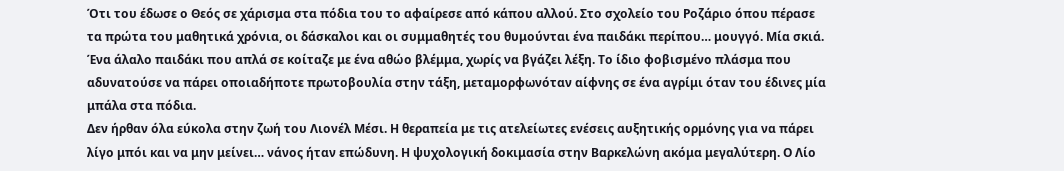Ότι του έδωσε ο Θεός σε χάρισμα στα πόδια του το αφαίρεσε από κάπου αλλού. Στο σχολείο του Ροζάριο όπου πέρασε τα πρώτα του μαθητικά χρόνια, οι δάσκαλοι και οι συμμαθητές του θυμούνται ένα παιδάκι περίπου… μουγγό. Μία σκιά. Ένα άλαλο παιδάκι που απλά σε κοίταζε με ένα αθώο βλέμμα, χωρίς να βγάζει λέξη. Το ίδιο φοβισμένο πλάσμα που αδυνατούσε να πάρει οποιαδήποτε πρωτοβουλία στην τάξη, μεταμορφωνόταν αίφνης σε ένα αγρίμι όταν του έδινες μία μπάλα στα πόδια.
Δεν ήρθαν όλα εύκολα στην ζωή του Λιονέλ Μέσι. Η θεραπεία με τις ατελείωτες ενέσεις αυξητικής ορμόνης για να πάρει λίγο μπόι και να μην μείνει… νάνος ήταν επώδυνη. Η ψυχολογική δοκιμασία στην Βαρκελώνη ακόμα μεγαλύτερη. Ο Λίο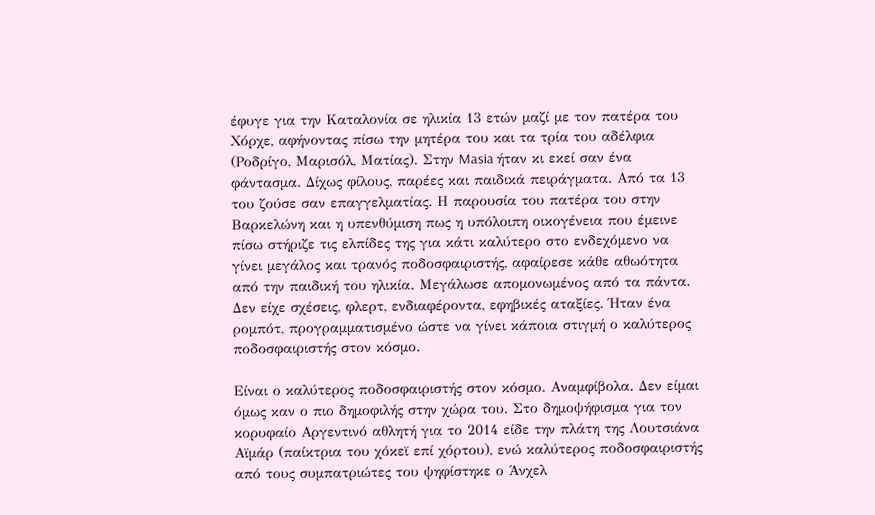έφυγε για την Καταλονία σε ηλικία 13 ετών μαζί με τον πατέρα του Χόρχε, αφήνοντας πίσω την μητέρα του και τα τρία του αδέλφια (Ροδρίγο, Μαρισόλ, Ματίας). Στην Masia ήταν κι εκεί σαν ένα φάντασμα. Δίχως φίλους, παρέες και παιδικά πειράγματα. Από τα 13 του ζούσε σαν επαγγελματίας. Η παρουσία του πατέρα του στην Βαρκελώνη και η υπενθύμιση πως η υπόλοιπη οικογένεια που έμεινε πίσω στήριζε τις ελπίδες της για κάτι καλύτερο στο ενδεχόμενο να γίνει μεγάλος και τρανός ποδοσφαιριστής, αφαίρεσε κάθε αθωότητα από την παιδική του ηλικία. Μεγάλωσε απομονωμένος από τα πάντα. Δεν είχε σχέσεις, φλερτ, ενδιαφέροντα, εφηβικές αταξίες. Ήταν ένα ρομπότ, προγραμματισμένο ώστε να γίνει κάποια στιγμή ο καλύτερος ποδοσφαιριστής στον κόσμο.

Είναι ο καλύτερος ποδοσφαιριστής στον κόσμο. Αναμφίβολα. Δεν είμαι όμως καν ο πιο δημοφιλής στην χώρα του. Στο δημοψήφισμα για τον κορυφαίο Αργεντινό αθλητή για το 2014 είδε την πλάτη της Λουτσιάνα Αϊμάρ (παίκτρια του χόκεϊ επί χόρτου), ενώ καλύτερος ποδοσφαιριστής από τους συμπατριώτες του ψηφίστηκε ο Άνχελ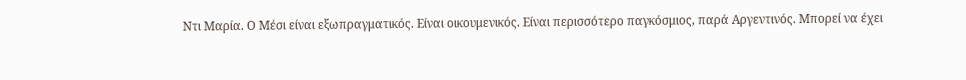Ντι Μαρία. Ο Μέσι είναι εξωπραγματικός. Είναι οικουμενικός. Είναι περισσότερο παγκόσμιος, παρά Αργεντινός. Μπορεί να έχει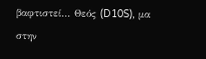βαφτιστεί… Θεός (D10S), μα στην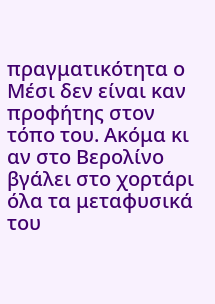πραγματικότητα ο Μέσι δεν είναι καν προφήτης στον τόπο του. Ακόμα κι αν στο Βερολίνο βγάλει στο χορτάρι όλα τα μεταφυσικά του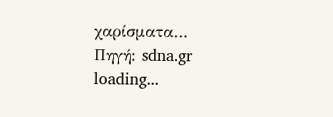χαρίσματα…
Πηγή: sdna.gr
loading...